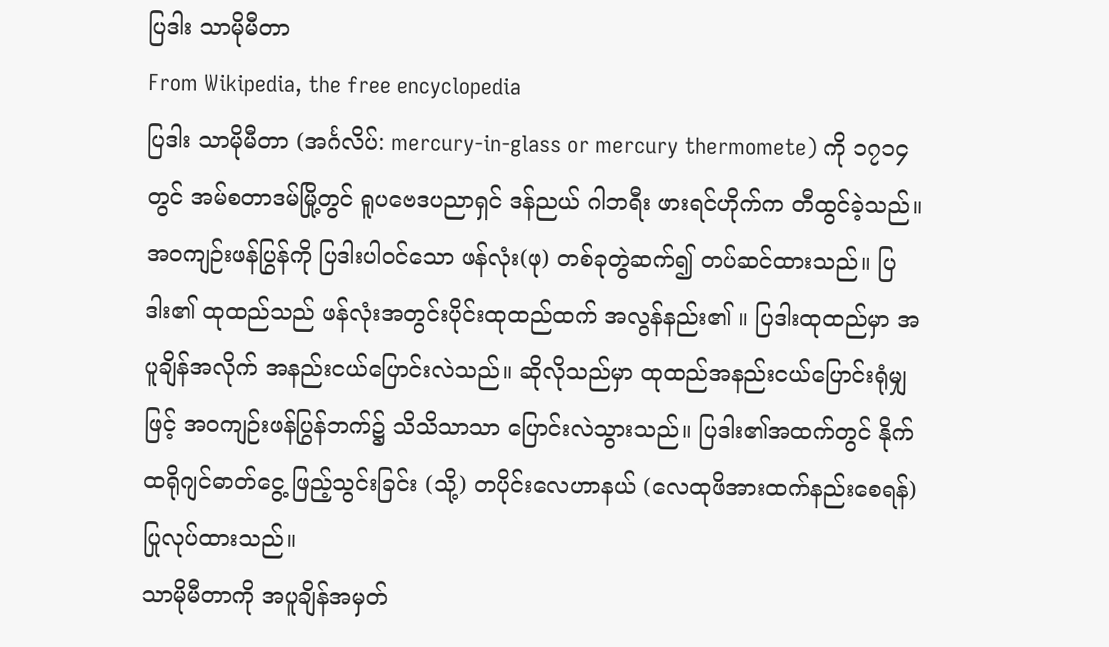ပြဒါး သာမိုမီတာ
From Wikipedia, the free encyclopedia
ပြဒါး သာမိုမီတာ (အင်္ဂလိပ်: mercury-in-glass or mercury thermomete) ကို ၁၇၁၄ တွင် အမ်စတာဒမ်မြို့တွင် ရူပဗေဒပညာရှင် ဒန်ညယ် ဂါဘရီး ဖားရင်ဟိုက်က တီထွင်ခဲ့သည်။ အဝကျဉ်းဖန်ပြွန်ကို ပြဒါးပါဝင်သော ဖန်လုံး(ဖု) တစ်ခုတွဲဆက်၍ တပ်ဆင်ထားသည်။ ပြဒါး၏ ထုထည်သည် ဖန်လုံးအတွင်းပိုင်းထုထည်ထက် အလွန်နည်း၏ ။ ပြဒါးထုထည်မှာ အပူချိန်အလိုက် အနည်းငယ်ပြောင်းလဲသည်။ ဆိုလိုသည်မှာ ထုထည်အနည်းငယ်ပြောင်းရုံမျှဖြင့် အဝကျဉ်းဖန်ပြွန်ဘက်၌ သိသိသာသာ ပြောင်းလဲသွားသည်။ ပြဒါး၏အထက်တွင် နိုက်ထရိုဂျင်ဓာတ်ငွေ့ ဖြည့်သွင်းခြင်း (သို့) တပိုင်းလေဟာနယ် (လေထုဖိအားထက်နည်းစေရန်) ပြုလုပ်ထားသည်။
သာမိုမီတာကို အပူချိန်အမှတ်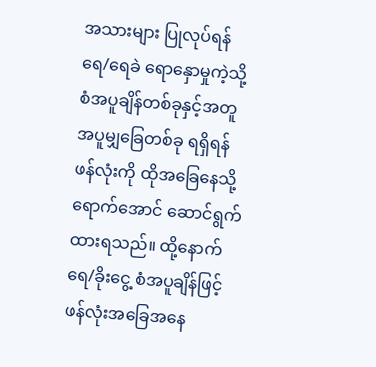အသားများ ပြုလုပ်ရန် ရေ/ရေခဲ ရောနှောမှုကဲ့သို့ စံအပူချိန်တစ်ခုနှင့်အတူ အပူမျှခြေတစ်ခု ရရှိရန် ဖန်လုံးကို ထိုအခြေနေသို့ ရောက်အောင် ဆောင်ရွက်ထားရသည်။ ထို့နောက် ရေ/ခိုးငွေ့ စံအပူချိန်ဖြင့် ဖန်လုံးအခြေအနေ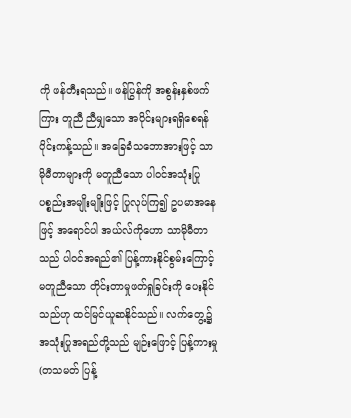ကို ဖန်တီးရသည်။ ဖန်ပြွန်ကို အစွန်းနှစ်ဖက်ကြား တူညီ ညီမျှသော အပိုင်းများရရှိစေရန် ပိုင်းကန့်သည်။ အခြေခံသဘောအားဖြင့် သာမိုမီတာများကို မတူညီသော ပါဝင်အသုံးပြုပစ္စည်းအမျိုးမျိုးဖြင့် ပြုလုပ်ကြ၍ ဥပမာအနေဖြင့် အရောင်ပါ အယ်လ်ကိုဟော သာမိုမီတာသည် ပါဝင်အရည်၏ ပြန့်ကားနိုင်စွမ်းကြောင့် မတူညီသော တိုင်းတာမှုဖတ်ရှုခြင်းကို ပေးနိုင်သည်ဟု ထင်မြင်ယူဆနိုင်သည်။ လက်တွေ့၌ အသုံးပြုအရည်တို့သည် မျဉ်းဖြောင့် ပြန့်ကားမှု (တသမတ် ပြန့်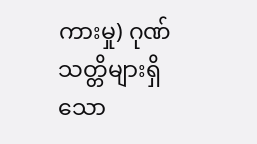ကားမှု) ဂုဏ်သတ္တိများရှိသော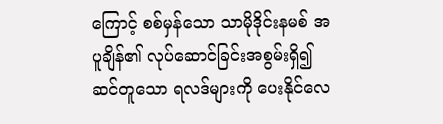ကြောင့် စစ်မှန်သော သာမိုဒိုင်းနမစ် အပူချိန်၏ လုပ်ဆောင်ခြင်းအစွမ်းရှိ၍ ဆင်တူသော ရလဒ်များကို ပေးနိုင်လေ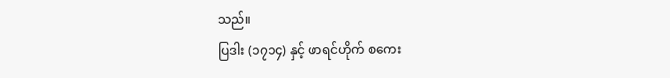သည်။
ပြဒါး (၁၇၁၄) နှင့် ဖာရင်ဟိုက် စကေး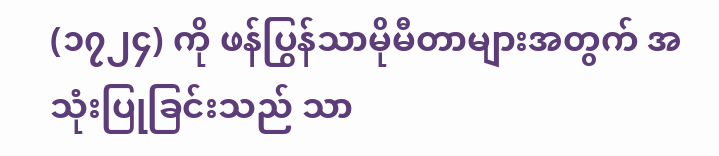(၁၇၂၄) ကို ဖန်ပြွန်သာမိုမီတာများအတွက် အသုံးပြုခြင်းသည် သာ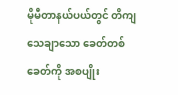မိုမီတာနယ်ပယ်တွင် တိကျသေချာသော ခေတ်တစ်ခေတ်ကို အစပျိုး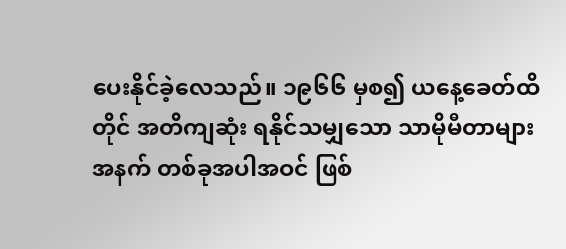ပေးနိုင်ခဲ့လေသည်။ ၁၉၆၆ မှစ၍ ယနေ့ခေတ်ထိတိုင် အတိကျဆုံး ရနိုင်သမျှသော သာမိုမီတာများအနက် တစ်ခုအပါအဝင် ဖြစ်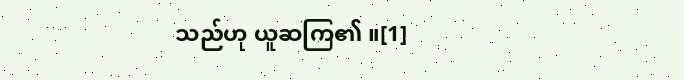သည်ဟု ယူဆကြ၏ ။[1]